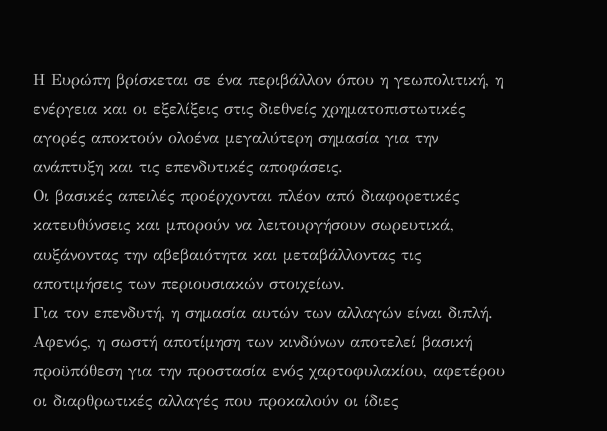Η Ευρώπη βρίσκεται σε ένα περιβάλλον όπου η γεωπολιτική, η ενέργεια και οι εξελίξεις στις διεθνείς χρηματοπιστωτικές αγορές αποκτούν ολοένα μεγαλύτερη σημασία για την ανάπτυξη και τις επενδυτικές αποφάσεις.
Οι βασικές απειλές προέρχονται πλέον από διαφορετικές κατευθύνσεις και μπορούν να λειτουργήσουν σωρευτικά, αυξάνοντας την αβεβαιότητα και μεταβάλλοντας τις αποτιμήσεις των περιουσιακών στοιχείων.
Για τον επενδυτή, η σημασία αυτών των αλλαγών είναι διπλή. Αφενός, η σωστή αποτίμηση των κινδύνων αποτελεί βασική προϋπόθεση για την προστασία ενός χαρτοφυλακίου, αφετέρου οι διαρθρωτικές αλλαγές που προκαλούν οι ίδιες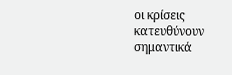οι κρίσεις κατευθύνουν σημαντικά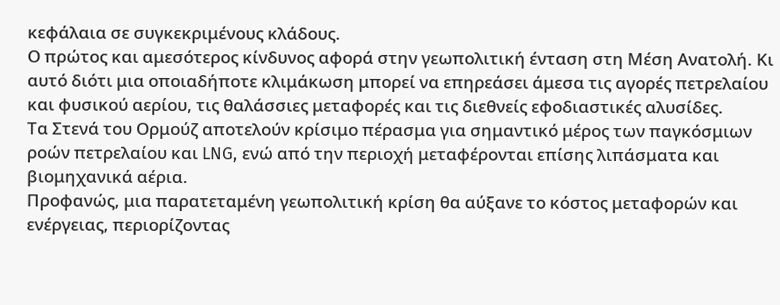κεφάλαια σε συγκεκριμένους κλάδους.
Ο πρώτος και αμεσότερος κίνδυνος αφορά στην γεωπολιτική ένταση στη Μέση Ανατολή. Κι αυτό διότι μια οποιαδήποτε κλιμάκωση μπορεί να επηρεάσει άμεσα τις αγορές πετρελαίου και φυσικού αερίου, τις θαλάσσιες μεταφορές και τις διεθνείς εφοδιαστικές αλυσίδες.
Τα Στενά του Ορμούζ αποτελούν κρίσιμο πέρασμα για σημαντικό μέρος των παγκόσμιων ροών πετρελαίου και LNG, ενώ από την περιοχή μεταφέρονται επίσης λιπάσματα και βιομηχανικά αέρια.
Προφανώς, μια παρατεταμένη γεωπολιτική κρίση θα αύξανε το κόστος μεταφορών και ενέργειας, περιορίζοντας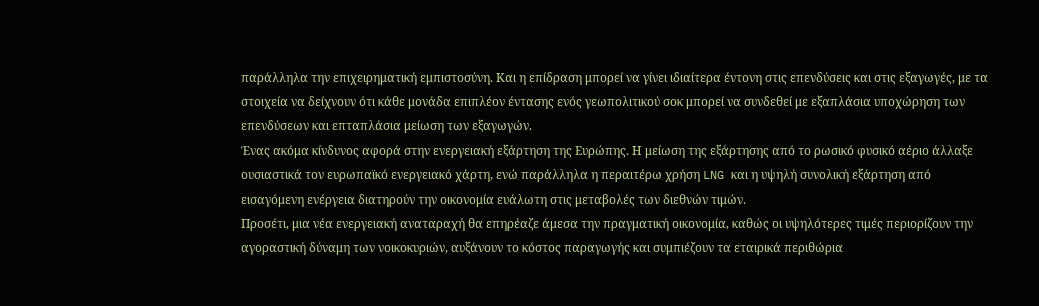παράλληλα την επιχειρηματική εμπιστοσύνη. Και η επίδραση μπορεί να γίνει ιδιαίτερα έντονη στις επενδύσεις και στις εξαγωγές, με τα στοιχεία να δείχνουν ότι κάθε μονάδα επιπλέον έντασης ενός γεωπολιτικού σοκ μπορεί να συνδεθεί με εξαπλάσια υποχώρηση των επενδύσεων και επταπλάσια μείωση των εξαγωγών.
Ένας ακόμα κίνδυνος αφορά στην ενεργειακή εξάρτηση της Ευρώπης. Η μείωση της εξάρτησης από το ρωσικό φυσικό αέριο άλλαξε ουσιαστικά τον ευρωπαϊκό ενεργειακό χάρτη, ενώ παράλληλα η περαιτέρω χρήση LNG και η υψηλή συνολική εξάρτηση από εισαγόμενη ενέργεια διατηρούν την οικονομία ευάλωτη στις μεταβολές των διεθνών τιμών.
Προσέτι, μια νέα ενεργειακή αναταραχή θα επηρέαζε άμεσα την πραγματική οικονομία, καθώς οι υψηλότερες τιμές περιορίζουν την αγοραστική δύναμη των νοικοκυριών, αυξάνουν το κόστος παραγωγής και συμπιέζουν τα εταιρικά περιθώρια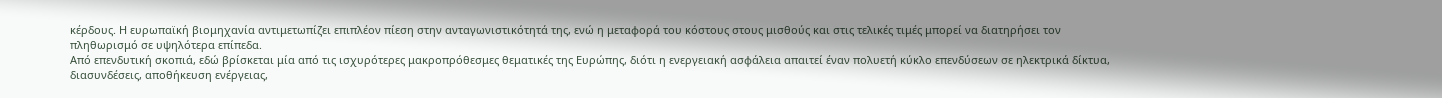κέρδους. Η ευρωπαϊκή βιομηχανία αντιμετωπίζει επιπλέον πίεση στην ανταγωνιστικότητά της, ενώ η μεταφορά του κόστους στους μισθούς και στις τελικές τιμές μπορεί να διατηρήσει τον πληθωρισμό σε υψηλότερα επίπεδα.
Από επενδυτική σκοπιά, εδώ βρίσκεται μία από τις ισχυρότερες μακροπρόθεσμες θεματικές της Ευρώπης, διότι η ενεργειακή ασφάλεια απαιτεί έναν πολυετή κύκλο επενδύσεων σε ηλεκτρικά δίκτυα, διασυνδέσεις, αποθήκευση ενέργειας,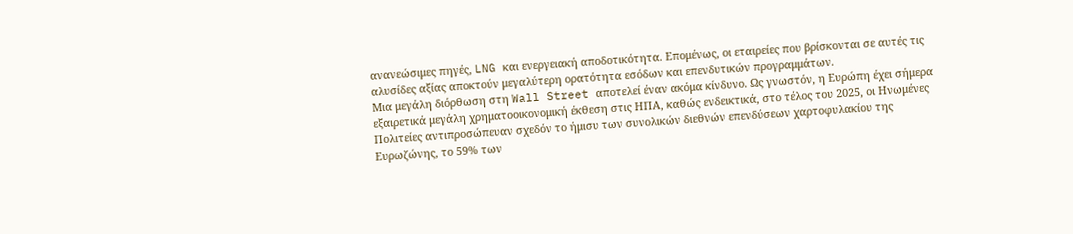ανανεώσιμες πηγές, LNG και ενεργειακή αποδοτικότητα. Επομένως, οι εταιρείες που βρίσκονται σε αυτές τις αλυσίδες αξίας αποκτούν μεγαλύτερη ορατότητα εσόδων και επενδυτικών προγραμμάτων.
Μια μεγάλη διόρθωση στη Wall Street αποτελεί έναν ακόμα κίνδυνο. Ως γνωστόν, η Ευρώπη έχει σήμερα εξαιρετικά μεγάλη χρηματοοικονομική έκθεση στις ΗΠΑ, καθώς ενδεικτικά, στο τέλος του 2025, οι Ηνωμένες Πολιτείες αντιπροσώπευαν σχεδόν το ήμισυ των συνολικών διεθνών επενδύσεων χαρτοφυλακίου της Ευρωζώνης, το 59% των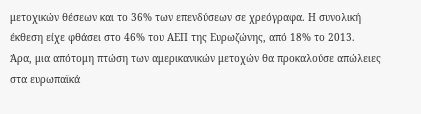μετοχικών θέσεων και το 36% των επενδύσεων σε χρεόγραφα. Η συνολική έκθεση είχε φθάσει στο 46% του ΑΕΠ της Ευρωζώνης, από 18% το 2013.
Άρα, μια απότομη πτώση των αμερικανικών μετοχών θα προκαλούσε απώλειες στα ευρωπαϊκά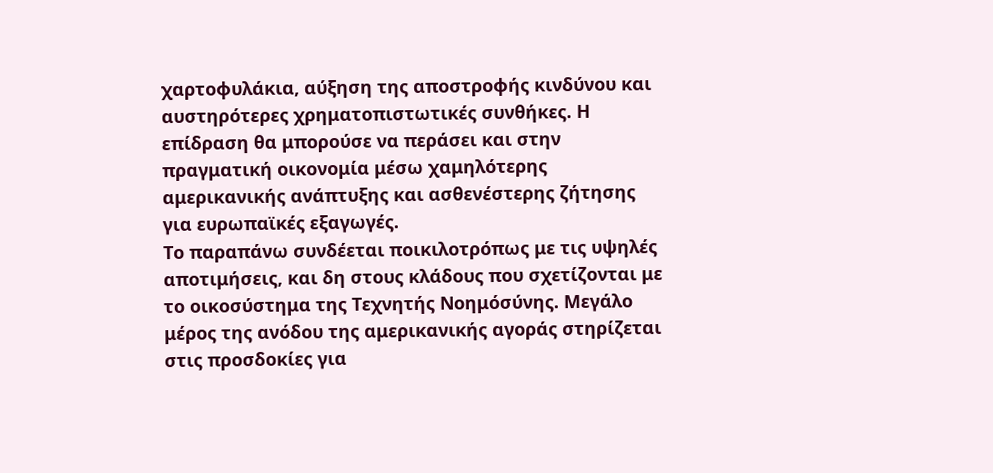χαρτοφυλάκια, αύξηση της αποστροφής κινδύνου και αυστηρότερες χρηματοπιστωτικές συνθήκες. Η επίδραση θα μπορούσε να περάσει και στην πραγματική οικονομία μέσω χαμηλότερης αμερικανικής ανάπτυξης και ασθενέστερης ζήτησης για ευρωπαϊκές εξαγωγές.
Το παραπάνω συνδέεται ποικιλοτρόπως με τις υψηλές αποτιμήσεις, και δη στους κλάδους που σχετίζονται με το οικοσύστημα της Τεχνητής Νοημόσύνης. Μεγάλο μέρος της ανόδου της αμερικανικής αγοράς στηρίζεται στις προσδοκίες για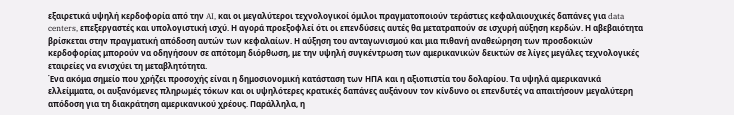εξαιρετικά υψηλή κερδοφορία από την AI, και οι μεγαλύτεροι τεχνολογικοί όμιλοι πραγματοποιούν τεράστιες κεφαλαιουχικές δαπάνες για data centers, επεξεργαστές και υπολογιστική ισχύ. Η αγορά προεξοφλεί ότι οι επενδύσεις αυτές θα μετατραπούν σε ισχυρή αύξηση κερδών. Η αβεβαιότητα βρίσκεται στην πραγματική απόδοση αυτών των κεφαλαίων. Η αύξηση του ανταγωνισμού και μια πιθανή αναθεώρηση των προσδοκιών κερδοφορίας μπορούν να οδηγήσουν σε απότομη διόρθωση, με την υψηλή συγκέντρωση των αμερικανικών δεικτών σε λίγες μεγάλες τεχνολογικές εταιρείες να ενισχύει τη μεταβλητότητα.
Ένα ακόμα σημείο που χρήζει προσοχής είναι η δημοσιονομική κατάσταση των ΗΠΑ και η αξιοπιστία του δολαρίου. Τα υψηλά αμερικανικά ελλείμματα, οι αυξανόμενες πληρωμές τόκων και οι υψηλότερες κρατικές δαπάνες αυξάνουν τον κίνδυνο οι επενδυτές να απαιτήσουν μεγαλύτερη απόδοση για τη διακράτηση αμερικανικού χρέους. Παράλληλα, η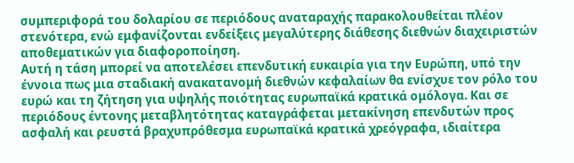συμπεριφορά του δολαρίου σε περιόδους αναταραχής παρακολουθείται πλέον στενότερα, ενώ εμφανίζονται ενδείξεις μεγαλύτερης διάθεσης διεθνών διαχειριστών αποθεματικών για διαφοροποίηση.
Αυτή η τάση μπορεί να αποτελέσει επενδυτική ευκαιρία για την Ευρώπη, υπό την έννοια πως μια σταδιακή ανακατανομή διεθνών κεφαλαίων θα ενίσχυε τον ρόλο του ευρώ και τη ζήτηση για υψηλής ποιότητας ευρωπαϊκά κρατικά ομόλογα. Και σε περιόδους έντονης μεταβλητότητας καταγράφεται μετακίνηση επενδυτών προς ασφαλή και ρευστά βραχυπρόθεσμα ευρωπαϊκά κρατικά χρεόγραφα, ιδιαίτερα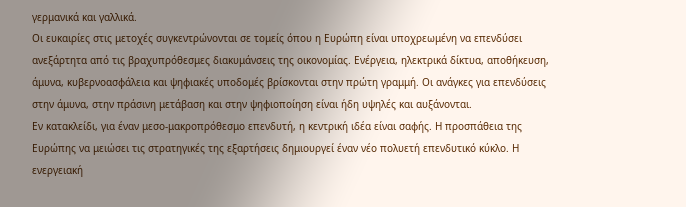γερμανικά και γαλλικά.
Οι ευκαιρίες στις μετοχές συγκεντρώνονται σε τομείς όπου η Ευρώπη είναι υποχρεωμένη να επενδύσει ανεξάρτητα από τις βραχυπρόθεσμες διακυμάνσεις της οικονομίας. Ενέργεια, ηλεκτρικά δίκτυα, αποθήκευση, άμυνα, κυβερνοασφάλεια και ψηφιακές υποδομές βρίσκονται στην πρώτη γραμμή. Οι ανάγκες για επενδύσεις στην άμυνα, στην πράσινη μετάβαση και στην ψηφιοποίηση είναι ήδη υψηλές και αυξάνονται.
Εν κατακλείδι, για έναν μεσο-μακροπρόθεσμο επενδυτή, η κεντρική ιδέα είναι σαφής. Η προσπάθεια της Ευρώπης να μειώσει τις στρατηγικές της εξαρτήσεις δημιουργεί έναν νέο πολυετή επενδυτικό κύκλο. Η ενεργειακή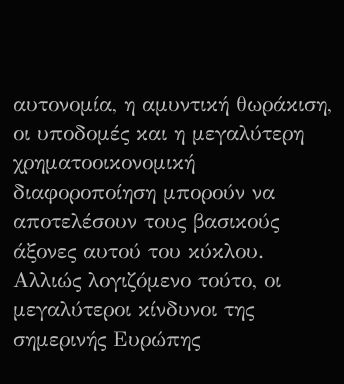αυτονομία, η αμυντική θωράκιση, οι υποδομές και η μεγαλύτερη χρηματοοικονομική διαφοροποίηση μπορούν να αποτελέσουν τους βασικούς άξονες αυτού του κύκλου. Αλλιώς λογιζόμενο τούτο, οι μεγαλύτεροι κίνδυνοι της σημερινής Ευρώπης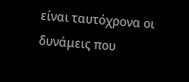είναι ταυτόχρονα οι δυνάμεις που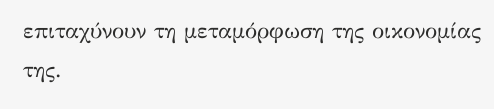επιταχύνουν τη μεταμόρφωση της οικονομίας της.